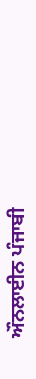ਔਨਲਾਈਨ ਪੰਜਾਬੀ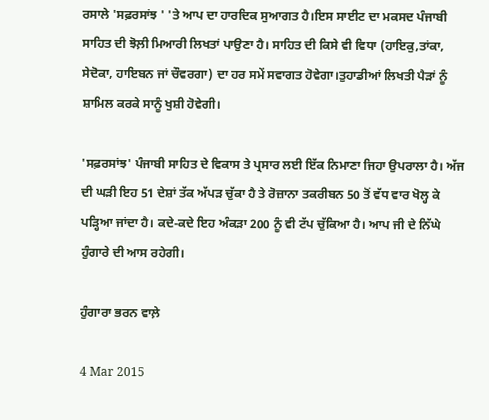ਰਸਾਲੇ 'ਸਫ਼ਰਸਾਂਝ ' 'ਤੇ ਆਪ ਦਾ ਹਾਰਦਿਕ ਸੁਆਗਤ ਹੈ।ਇਸ ਸਾਈਟ ਦਾ ਮਕਸਦ ਪੰਜਾਬੀ ਸਾਹਿਤ ਦੀ ਝੋਲ਼ੀ ਮਿਆਰੀ ਲਿਖਤਾਂ ਪਾਉਣਾ ਹੈ। ਸਾਹਿਤ ਦੀ ਕਿਸੇ ਵੀ ਵਿਧਾ (ਹਾਇਕੁ,ਤਾਂਕਾ, ਸੇਦੋਕਾ, ਹਾਇਬਨ ਜਾਂ ਚੌਵਰਗਾ) ਦਾ ਹਰ ਸਮੇਂ ਸਵਾਗਤ ਹੋਵੇਗਾ।ਤੁਹਾਡੀਆਂ ਲਿਖਤੀ ਪੈੜਾਂ ਨੂੰ ਸ਼ਾਮਿਲ ਕਰਕੇ ਸਾਨੂੰ ਖੁਸ਼ੀ ਹੋਵੇਗੀ।

'ਸਫ਼ਰਸਾਂਝ' ਪੰਜਾਬੀ ਸਾਹਿਤ ਦੇ ਵਿਕਾਸ ਤੇ ਪ੍ਰਸਾਰ ਲਈ ਇੱਕ ਨਿਮਾਣਾ ਜਿਹਾ ਉਪਰਾਲਾ ਹੈ। ਅੱਜ ਦੀ ਘੜੀ ਇਹ 51 ਦੇਸ਼ਾਂ ਤੱਕ ਅੱਪੜ ਚੁੱਕਾ ਹੈ ਤੇ ਰੋਜ਼ਾਨਾ ਤਕਰੀਬਨ 50 ਤੋਂ ਵੱਧ ਵਾਰ ਖੋਲ੍ਹ ਕੇ ਪੜ੍ਹਿਆ ਜਾਂਦਾ ਹੈ। ਕਦੇ-ਕਦੇ ਇਹ ਅੰਕੜਾ 200 ਨੂੰ ਵੀ ਟੱਪ ਚੁੱਕਿਆ ਹੈ। ਆਪ ਜੀ ਦੇ ਨਿੱਘੇ ਹੁੰਗਾਰੇ ਦੀ ਆਸ ਰਹੇਗੀ।

ਹੁੰਗਾਰਾ ਭਰਨ ਵਾਲ਼ੇ

4 Mar 2015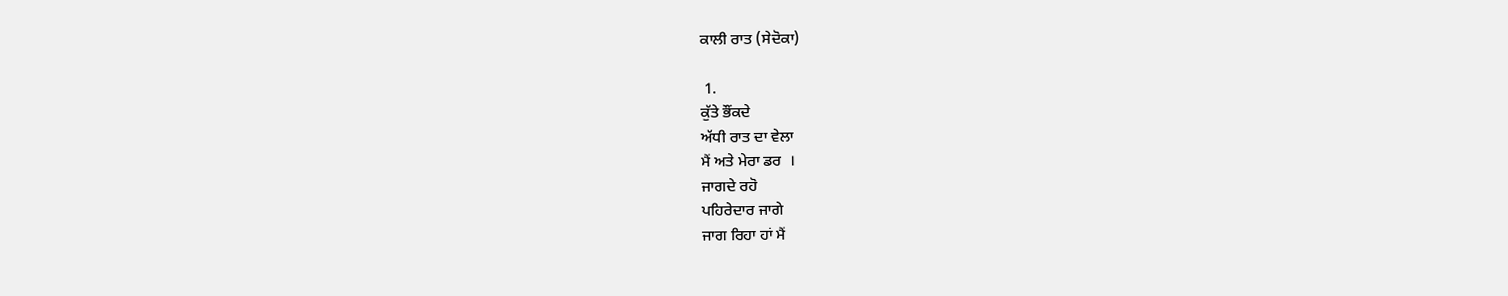ਕਾਲੀ ਰਾਤ (ਸੇਦੋਕਾ)

 1.
ਕੁੱਤੇ ਭੌਂਕਦੇ
ਅੱਧੀ ਰਾਤ ਦਾ ਵੇਲਾ
ਮੈਂ ਅਤੇ ਮੇਰਾ ਡਰ  ।
ਜਾਗਦੇ ਰਹੋ
ਪਹਿਰੇਦਾਰ ਜਾਗੇ
ਜਾਗ ਰਿਹਾ ਹਾਂ ਮੈਂ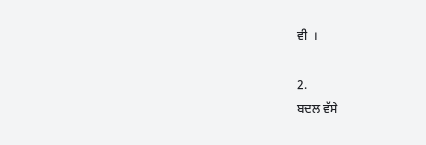ਵੀ  ।

2.
ਬਦਲ ਵੱਸੇ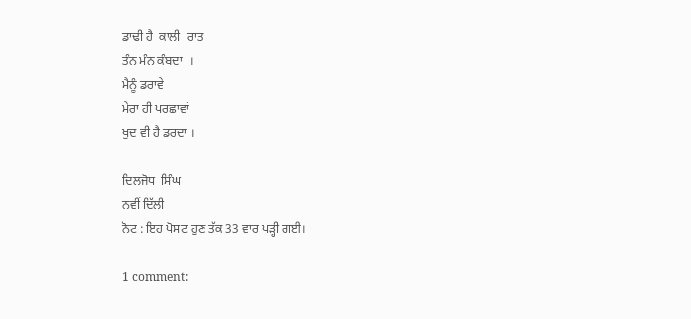ਡਾਢੀ ਹੈ  ਕਾਲੀ  ਰਾਤ
ਤੰਨ ਮੰਨ ਕੰਬਦਾ  ।
ਮੈਨੂੰ ਡਰਾਵੇ
ਮੇਰਾ ਹੀ ਪਰਛਾਵਾਂ
ਖੁਦ ਵੀ ਹੈ ਡਰਦਾ ।

ਦਿਲਜੋਧ  ਸਿੰਘ
ਨਵੀਂ ਦਿੱਲੀ
ਨੋਟ : ਇਹ ਪੋਸਟ ਹੁਣ ਤੱਕ 33 ਵਾਰ ਪੜ੍ਹੀ ਗਈ।

1 comment: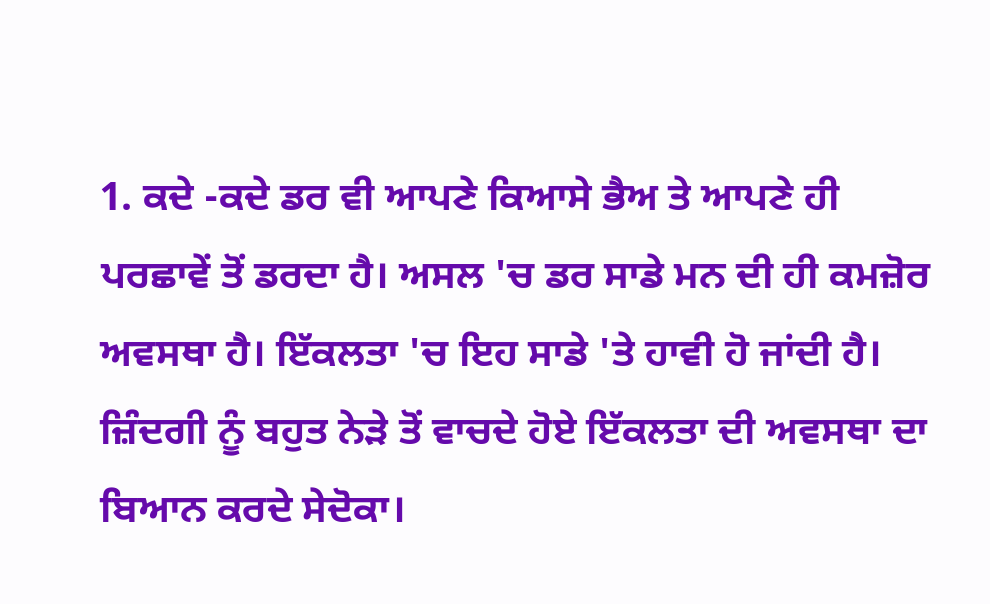1. ਕਦੇ -ਕਦੇ ਡਰ ਵੀ ਆਪਣੇ ਕਿਆਸੇ ਭੈਅ ਤੇ ਆਪਣੇ ਹੀ ਪਰਛਾਵੇਂ ਤੋਂ ਡਰਦਾ ਹੈ। ਅਸਲ 'ਚ ਡਰ ਸਾਡੇ ਮਨ ਦੀ ਹੀ ਕਮਜ਼ੋਰ ਅਵਸਥਾ ਹੈ। ਇੱਕਲਤਾ 'ਚ ਇਹ ਸਾਡੇ 'ਤੇ ਹਾਵੀ ਹੋ ਜਾਂਦੀ ਹੈ। ਜ਼ਿੰਦਗੀ ਨੂੰ ਬਹੁਤ ਨੇੜੇ ਤੋਂ ਵਾਚਦੇ ਹੋਏ ਇੱਕਲਤਾ ਦੀ ਅਵਸਥਾ ਦਾ ਬਿਆਨ ਕਰਦੇ ਸੇਦੋਕਾ।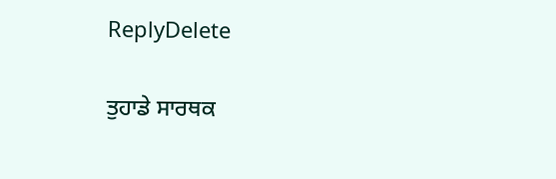ReplyDelete

ਤੁਹਾਡੇ ਸਾਰਥਕ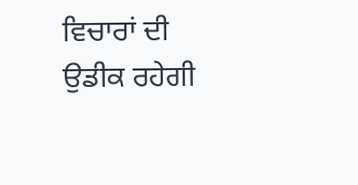ਵਿਚਾਰਾਂ ਦੀ ਉਡੀਕ ਰਹੇਗੀ